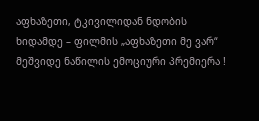აფხაზეთი, ტკივილიდან ნდობის ხიდამდე – ფილმის „აფხაზეთი მე ვარ“ მეშვიდე ნაწილის ემოციური პრემიერა !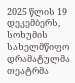2025 წლის 19 დეკემბერს, სოხუმის სახელმწიფო დრამატულმა თეატრმა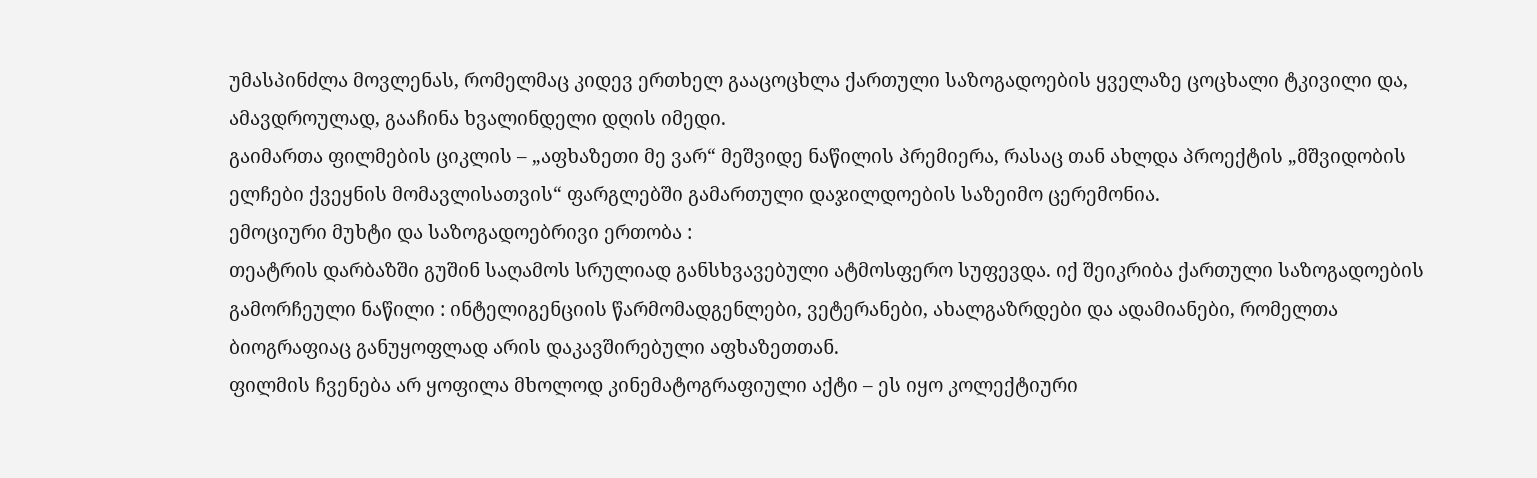უმასპინძლა მოვლენას, რომელმაც კიდევ ერთხელ გააცოცხლა ქართული საზოგადოების ყველაზე ცოცხალი ტკივილი და, ამავდროულად, გააჩინა ხვალინდელი დღის იმედი.
გაიმართა ფილმების ციკლის – „აფხაზეთი მე ვარ“ მეშვიდე ნაწილის პრემიერა, რასაც თან ახლდა პროექტის „მშვიდობის ელჩები ქვეყნის მომავლისათვის“ ფარგლებში გამართული დაჯილდოების საზეიმო ცერემონია.
ემოციური მუხტი და საზოგადოებრივი ერთობა :
თეატრის დარბაზში გუშინ საღამოს სრულიად განსხვავებული ატმოსფერო სუფევდა. იქ შეიკრიბა ქართული საზოგადოების გამორჩეული ნაწილი : ინტელიგენციის წარმომადგენლები, ვეტერანები, ახალგაზრდები და ადამიანები, რომელთა ბიოგრაფიაც განუყოფლად არის დაკავშირებული აფხაზეთთან.
ფილმის ჩვენება არ ყოფილა მხოლოდ კინემატოგრაფიული აქტი – ეს იყო კოლექტიური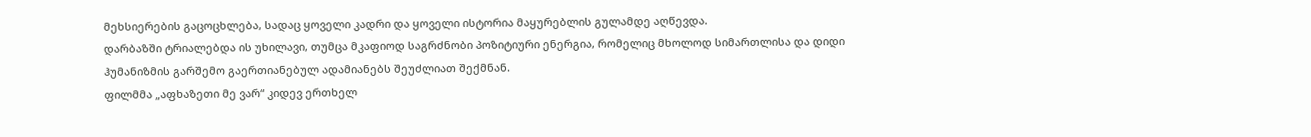მეხსიერების გაცოცხლება, სადაც ყოველი კადრი და ყოველი ისტორია მაყურებლის გულამდე აღწევდა.
დარბაზში ტრიალებდა ის უხილავი, თუმცა მკაფიოდ საგრძნობი პოზიტიური ენერგია, რომელიც მხოლოდ სიმართლისა და დიდი ჰუმანიზმის გარშემო გაერთიანებულ ადამიანებს შეუძლიათ შექმნან.
ფილმმა „აფხაზეთი მე ვარ“ კიდევ ერთხელ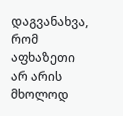დაგვანახვა, რომ აფხაზეთი არ არის მხოლოდ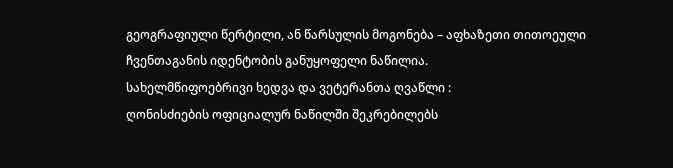გეოგრაფიული წერტილი, ან წარსულის მოგონება – აფხაზეთი თითოეული ჩვენთაგანის იდენტობის განუყოფელი ნაწილია.
სახელმწიფოებრივი ხედვა და ვეტერანთა ღვაწლი :
ღონისძიების ოფიციალურ ნაწილში შეკრებილებს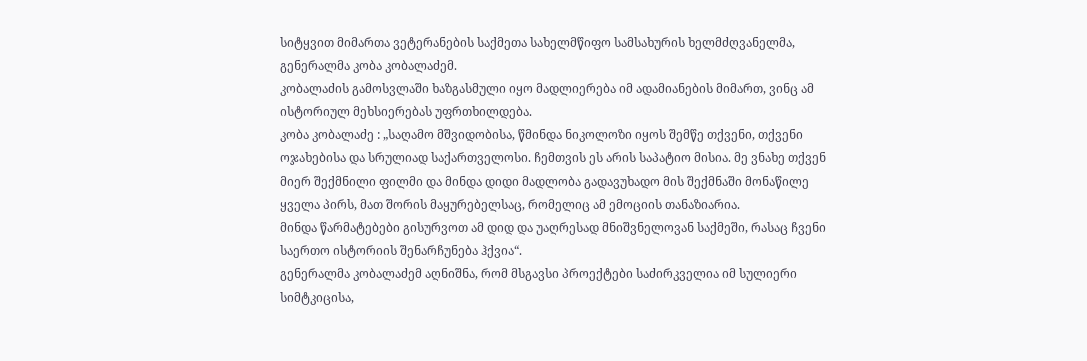სიტყვით მიმართა ვეტერანების საქმეთა სახელმწიფო სამსახურის ხელმძღვანელმა, გენერალმა კობა კობალაძემ.
კობალაძის გამოსვლაში ხაზგასმული იყო მადლიერება იმ ადამიანების მიმართ, ვინც ამ ისტორიულ მეხსიერებას უფრთხილდება.
კობა კობალაძე : „საღამო მშვიდობისა, წმინდა ნიკოლოზი იყოს შემწე თქვენი, თქვენი ოჯახებისა და სრულიად საქართველოსი. ჩემთვის ეს არის საპატიო მისია. მე ვნახე თქვენ მიერ შექმნილი ფილმი და მინდა დიდი მადლობა გადავუხადო მის შექმნაში მონაწილე ყველა პირს, მათ შორის მაყურებელსაც, რომელიც ამ ემოციის თანაზიარია.
მინდა წარმატებები გისურვოთ ამ დიდ და უაღრესად მნიშვნელოვან საქმეში, რასაც ჩვენი საერთო ისტორიის შენარჩუნება ჰქვია“.
გენერალმა კობალაძემ აღნიშნა, რომ მსგავსი პროექტები საძირკველია იმ სულიერი სიმტკიცისა,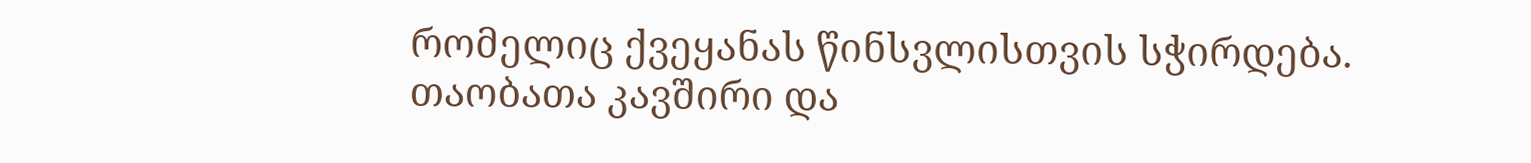რომელიც ქვეყანას წინსვლისთვის სჭირდება.
თაობათა კავშირი და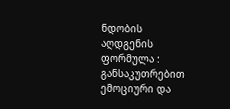ნდობის აღდგენის ფორმულა :
განსაკუთრებით ემოციური და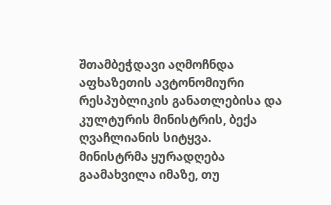შთამბეჭდავი აღმოჩნდა აფხაზეთის ავტონომიური რესპუბლიკის განათლებისა და კულტურის მინისტრის, ბექა ღვაჩლიანის სიტყვა.
მინისტრმა ყურადღება გაამახვილა იმაზე, თუ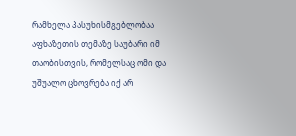რამხელა პასუხისმგებლობაა აფხაზეთის თემაზე საუბარი იმ თაობისთვის, რომელსაც ომი და უშუალო ცხოვრება იქ არ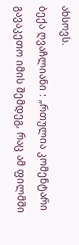ახსოვს.
ბექა ღვაჩლიანი : „რთულია კომენტარი გავაკეთო იმის შემდეგ, რაც ამ ფილმში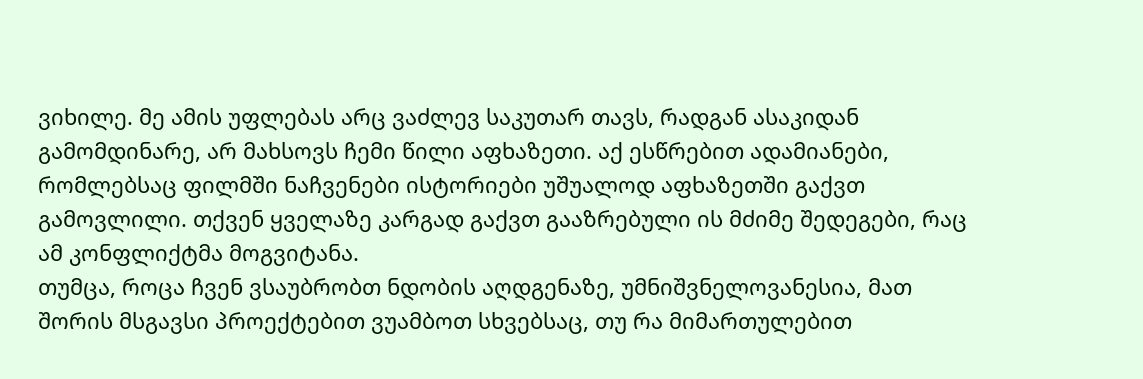ვიხილე. მე ამის უფლებას არც ვაძლევ საკუთარ თავს, რადგან ასაკიდან გამომდინარე, არ მახსოვს ჩემი წილი აფხაზეთი. აქ ესწრებით ადამიანები, რომლებსაც ფილმში ნაჩვენები ისტორიები უშუალოდ აფხაზეთში გაქვთ გამოვლილი. თქვენ ყველაზე კარგად გაქვთ გააზრებული ის მძიმე შედეგები, რაც ამ კონფლიქტმა მოგვიტანა.
თუმცა, როცა ჩვენ ვსაუბრობთ ნდობის აღდგენაზე, უმნიშვნელოვანესია, მათ შორის მსგავსი პროექტებით ვუამბოთ სხვებსაც, თუ რა მიმართულებით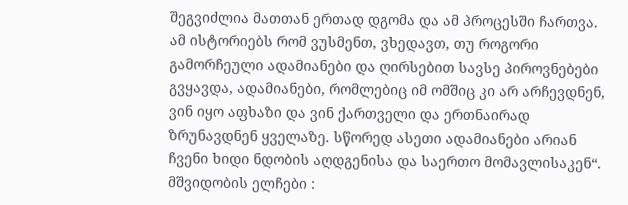შეგვიძლია მათთან ერთად დგომა და ამ პროცესში ჩართვა. ამ ისტორიებს რომ ვუსმენთ, ვხედავთ, თუ როგორი გამორჩეული ადამიანები და ღირსებით სავსე პიროვნებები გვყავდა, ადამიანები, რომლებიც იმ ომშიც კი არ არჩევდნენ, ვინ იყო აფხაზი და ვინ ქართველი და ერთნაირად ზრუნავდნენ ყველაზე. სწორედ ასეთი ადამიანები არიან ჩვენი ხიდი ნდობის აღდგენისა და საერთო მომავლისაკენ“.
მშვიდობის ელჩები :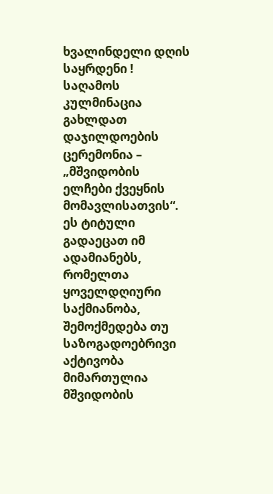ხვალინდელი დღის საყრდენი !
საღამოს კულმინაცია გახლდათ დაჯილდოების ცერემონია – „მშვიდობის ელჩები ქვეყნის მომავლისათვის“. ეს ტიტული გადაეცათ იმ ადამიანებს, რომელთა ყოველდღიური საქმიანობა, შემოქმედება თუ საზოგადოებრივი აქტივობა მიმართულია მშვიდობის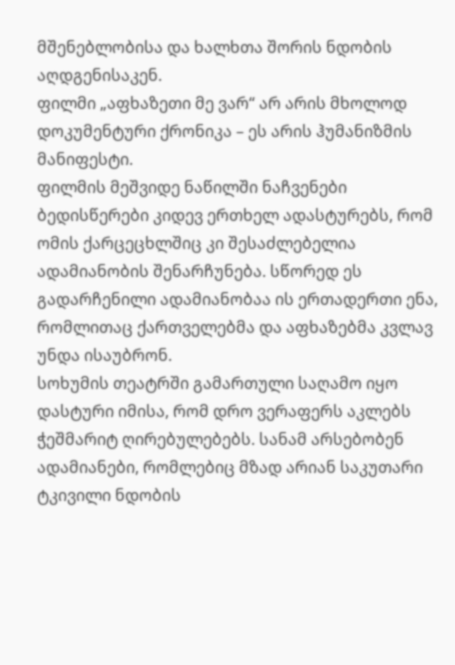მშენებლობისა და ხალხთა შორის ნდობის აღდგენისაკენ.
ფილმი „აფხაზეთი მე ვარ“ არ არის მხოლოდ დოკუმენტური ქრონიკა – ეს არის ჰუმანიზმის მანიფესტი.
ფილმის მეშვიდე ნაწილში ნაჩვენები ბედისწერები კიდევ ერთხელ ადასტურებს, რომ ომის ქარცეცხლშიც კი შესაძლებელია ადამიანობის შენარჩუნება. სწორედ ეს გადარჩენილი ადამიანობაა ის ერთადერთი ენა, რომლითაც ქართველებმა და აფხაზებმა კვლავ უნდა ისაუბრონ.
სოხუმის თეატრში გამართული საღამო იყო დასტური იმისა, რომ დრო ვერაფერს აკლებს ჭეშმარიტ ღირებულებებს. სანამ არსებობენ ადამიანები, რომლებიც მზად არიან საკუთარი ტკივილი ნდობის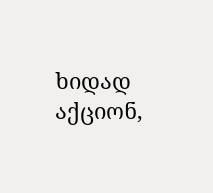ხიდად აქციონ,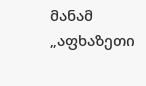მანამ „აფხაზეთი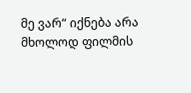მე ვარ“ იქნება არა მხოლოდ ფილმის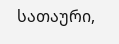სათაური,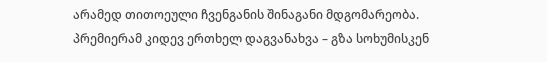არამედ თითოეული ჩვენგანის შინაგანი მდგომარეობა.
პრემიერამ კიდევ ერთხელ დაგვანახვა – გზა სოხუმისკენ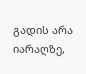გადის არა იარაღზე,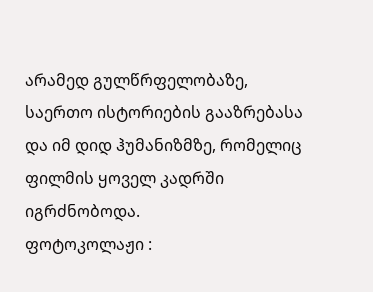არამედ გულწრფელობაზე, საერთო ისტორიების გააზრებასა და იმ დიდ ჰუმანიზმზე, რომელიც ფილმის ყოველ კადრში იგრძნობოდა.
ფოტოკოლაჟი :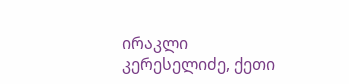ირაკლი კერესელიძე, ქეთი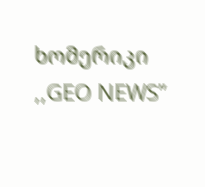ხომერიკი
,,GEO NEWS”